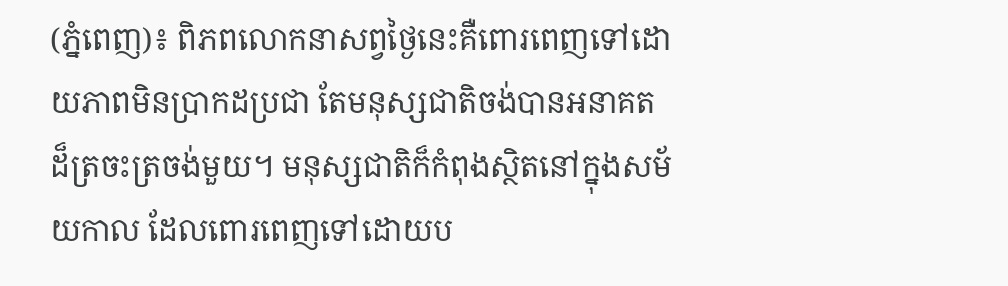(ភ្នំពេញ)៖ ពិភពលោកនាសព្វថ្ងៃនេះគឺពោរពេញទៅដោយភាពមិនប្រាកដប្រជា តែមនុស្សជាតិចង់បានអនាគតដ៏ត្រចះត្រចង់មួយ។ មនុស្សជាតិក៏កំពុងស្ថិតនៅក្នុងសម័យកាល ដែលពោរពេញទៅដោយប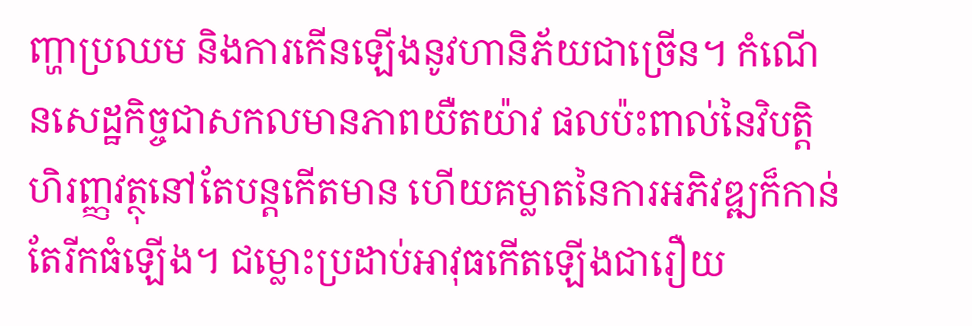ញ្ហាប្រឈម និងការកើនឡើងនូវហានិភ័យជាច្រើន។ កំណើនសេដ្ឋកិច្ចជាសកលមានភាពយឺតយ៉ាវ ផលប៉ះពាល់នៃវិបត្តិហិរញ្ញវត្ថុនៅតែបន្តកើតមាន ហើយគម្លាតនៃការអភិវឌ្ឍក៏កាន់តែរីកធំឡើង។ ជម្លោះប្រដាប់អាវុធកើតឡើងជារឿយ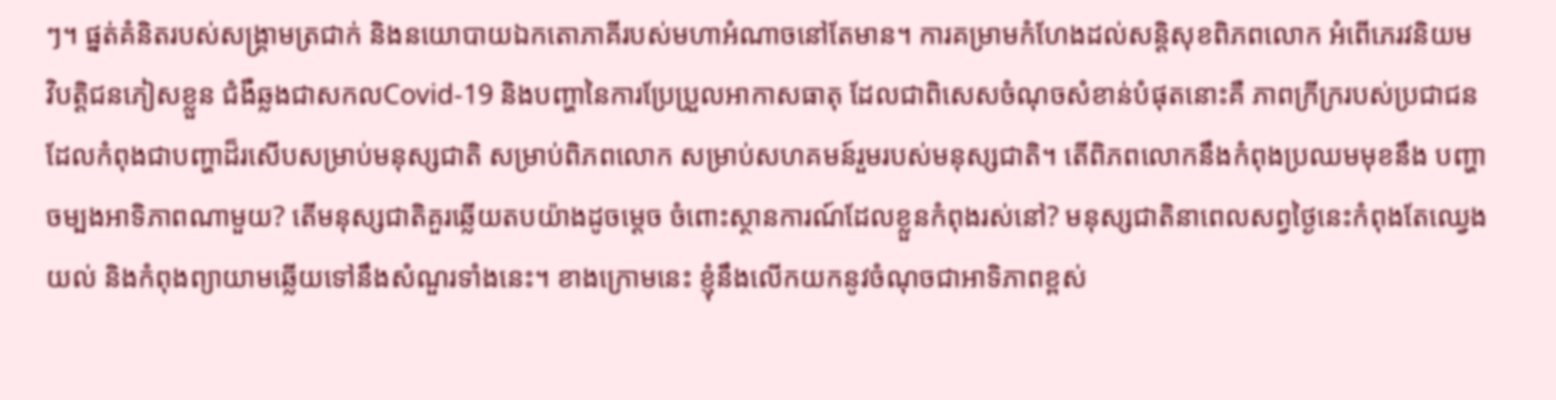ៗ។ ផ្នត់គំនិតរបស់សង្គ្រាមត្រជាក់ និងនយោបាយឯកតោភាគីរបស់មហាអំណាចនៅតែមាន។ ការគម្រាមកំហែងដល់សន្តិសុខពិភពលោក អំពើភេរវនិយម វិបត្តិជនភៀសខ្លួន ជំងឺឆ្លងជាសកលCovid-19 និងបញ្ហានៃការប្រែប្រួលអាកាសធាតុ ដែលជាពិសេសចំណុចសំខាន់បំផុតនោះគឺ ភាពក្រីក្ររបស់ប្រជាជន ដែលកំពុងជាបញ្ហាដ៏រសើបសម្រាប់មនុស្សជាតិ សម្រាប់ពិភពលោក សម្រាប់សហគមន៍រួមរបស់មនុស្សជាតិ។ តើពិភពលោកនឹងកំពុងប្រឈមមុខនឹង បញ្ហាចម្បងអាទិភាពណាមួយ? តើមនុស្សជាតិគួរឆ្លើយតបយ៉ាងដូចម្តេច ចំពោះស្ថានការណ៍ដែលខ្លួនកំពុងរស់នៅ? មនុស្សជាតិនាពេលសព្វថ្ងៃនេះកំពុងតែឈ្វេងយល់ និងកំពុងព្យាយាមឆ្លើយទៅនឹងសំណួរទាំងនេះ។ ខាងក្រោមនេះ ខ្ញុំនឹងលើកយកនូវចំណុចជាអាទិភាពខ្ពស់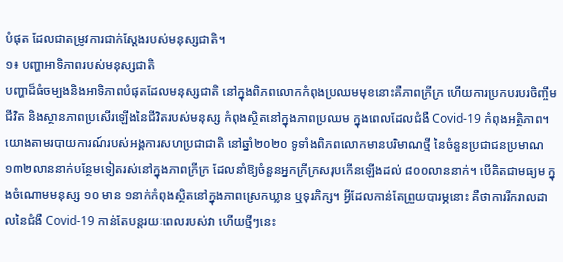បំផុត ដែលជាតម្រូវការជាក់ស្តែងរបស់មនុស្សជាតិ។
១៖ បញ្ហាអាទិភាពរបស់មនុស្សជាតិ
បញ្ហាដ៏ធំចម្បងនិងអាទិភាពបំផុតដែលមនុស្សជាតិ នៅក្នុងពិភពលោកកំពុងប្រឈមមុខនោះគឺភាពក្រីក្រ ហើយការប្រកបរបរចិញ្ចឹមជីវិត និងស្ថានភាពប្រសើរឡើងនៃជីវិតរបស់មនុស្ស កំពុងស្ថិតនៅក្នុងភាពប្រឈម ក្នុងពេលដែលជំងឺ Covid-19 កំពុងអត្ថិភាព។ យោងតាមរបាយការណ៍របស់អង្គការសហប្រជាជាតិ នៅឆ្នាំ២០២០ ទូទាំងពិភពលោកមានបរិមាណថ្មី នៃចំនួនប្រជាជនប្រមាណ ១៣២លាននាក់បន្ថែមទៀតរស់នៅក្នុងភាពក្រីក្រ ដែលនាំឱ្យចំនួនអ្នកក្រីក្រសរុបកើនឡើងដល់ ៨០០លាននាក់។ បើគិតជាមធ្យម ក្នុងចំណោមមនុស្ស ១០ មាន ១នាក់កំពុងស្ថិតនៅក្នុងភាពស្រេកឃ្លាន ឬទុរភិក្ស។ អ្វីដែលកាន់តែព្រួយបារម្ភនោះ គឺថាការរីករាលដាលនៃជំងឺ Covid-19 កាន់តែបន្តរយៈពេលរបស់វា ហើយថ្មីៗនេះ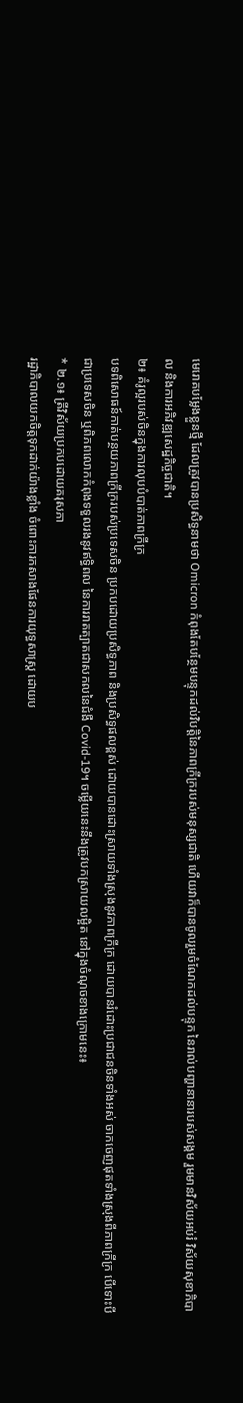មេរោគបម្លែងខ្លួនថ្មី ដែលត្រូវបានប្រសិទ្ធនាមថា Omicron កំពុងតែបន្ថែមបន្ទុកដល់វិបត្តិនៃភាពក្រីក្ររបស់មនុស្សជាតិ ហើយវាក៏បានចូលរួមចំណែកដល់បន្ទុក នៃរាល់បញ្ហានានារបស់សង្គម រួមមានវិស័យអប់រំ វិស័យសុខាភិបាល និងការអភិវឌ្ឍសេដ្ឋកិច្ចជាតិ។
២៖ គំរូល្អរបស់ចិនក្នុងការលុបបំបាត់ភាពក្រីក្រ
បទពិសោធន៍កាត់បន្ថយភាពក្រីក្ររបស់ប្រទេសចិន ប្រកបដោយប្រសិទ្ធភាព និងប្រសិទ្ធផលខ្ពស់ ដោយបានដោះស្រាយទាំងស្រុងនូវភាពក្រីក្រ ដោយបានរំដោះប្រជាជនចិនទាំងអស់ ចាកចេញផុតទាំងស្រុងពីភាពក្រីក្រ បើទោះបីជាប្រទេសចិន ឬពិភពលោកកំពុងទទួលរងនូវឥទ្ធិពល នៃការរាតត្បាតជាសកលនៃជំងឺ Covid-19។ ចម្លើយនេះនឹងត្រូវបកស្រាយលម្អិត នៅក្នុងចំណុចខាងក្រោមនេះ៖
* ២.១៖ ត្រីវិស័យប្រកបដោយគរុសភា
រដ្ឋាភិបាលយកចិត្តទុកដាក់យ៉ាងខ្លាំង ចំពោះការកសាងផែនការយុទ្ធសាស្ត្រ ដោយប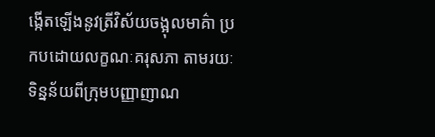ង្កើតឡើងនូវត្រីវិស័យចង្អុលមាគ៌ា ប្រកបដោយលក្ខណៈគរុសភា តាមរយៈទិន្នន័យពីក្រុមបញ្ញាញាណ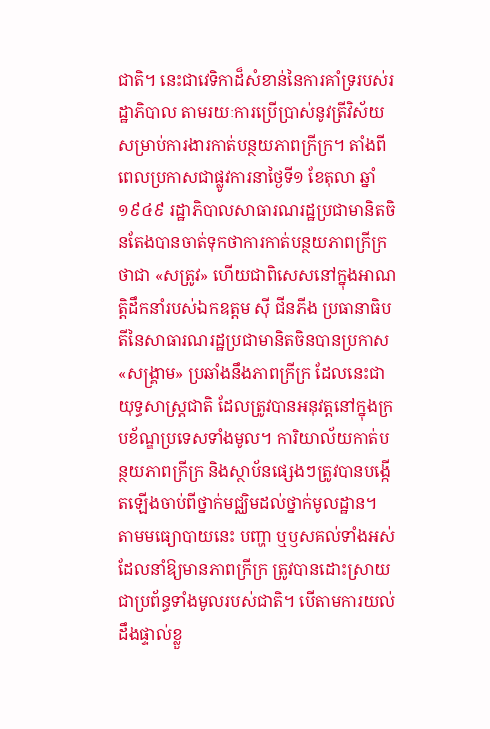ជាតិ។ នេះជាវេទិកាដ៏សំខាន់នៃការគាំទ្ររបស់រដ្ឋាភិបាល តាមរយៈការប្រើប្រាស់នូវត្រីវិស័យសម្រាប់ការងារកាត់បន្ថយភាពក្រីក្រ។ តាំងពីពេលប្រកាសជាផ្លូវការនាថ្ងៃទី១ ខែតុលា ឆ្នាំ១៩៤៩ រដ្ឋាភិបាលសាធារណរដ្ឋប្រជាមានិតចិនតែងបានចាត់ទុកថាការកាត់បន្ថយភាពក្រីក្រថាជា «សត្រូវ» ហើយជាពិសេសនៅក្នុងអាណត្តិដឹកនាំរបស់ឯកឧត្តម ស៊ី ជីនភីង ប្រធានាធិបតីនៃសាធារណរដ្ឋប្រជាមានិតចិនបានប្រកាស «សង្គ្រាម» ប្រឆាំងនឹងភាពក្រីក្រ ដែលនេះជាយុទ្ធសាស្រ្តជាតិ ដែលត្រូវបានអនុវត្តនៅក្នុងក្របខ័ណ្ឌប្រទេសទាំងមូល។ ការិយាល័យកាត់បន្ថយភាពក្រីក្រ និងស្ថាប័នផ្សេងៗត្រូវបានបង្កើតឡើងចាប់ពីថ្នាក់មជ្ឈិមដល់ថ្នាក់មូលដ្ឋាន។ តាមមធ្យោបាយនេះ បញ្ហា ឬឫសគល់ទាំងអស់ដែលនាំឱ្យមានភាពក្រីក្រ ត្រូវបានដោះស្រាយជាប្រព័ន្ធទាំងមូលរបស់ជាតិ។ បើតាមការយល់ដឹងផ្ទាល់ខ្លួ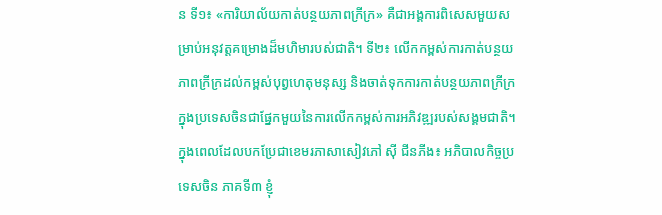ន ទី១៖ «ការិយាល័យកាត់បន្ថយភាពក្រីក្រ» គឺជាអង្គការពិសេសមួយសម្រាប់អនុវត្តគម្រោងដ៏មហិមារបស់ជាតិ។ ទី២៖ លើកកម្ពស់ការកាត់បន្ថយភាពក្រីក្រដល់កម្ពស់បុព្វហេតុមនុស្ស និងចាត់ទុកការកាត់បន្ថយភាពក្រីក្រក្នុងប្រទេសចិនជាផ្នែកមួយនៃការលើកកម្ពស់ការអភិវឌ្ឍរបស់សង្គមជាតិ។ ក្នុងពេលដែលបកប្រែជាខេមរភាសាសៀវភៅ ស៊ី ជីនភីង៖ អភិបាលកិច្ចប្រទេសចិន ភាគទី៣ ខ្ញុំ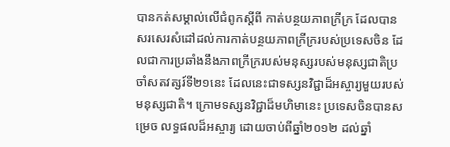បានកត់សម្គាល់លើជំពូកស្តីពី កាត់បន្ថយភាពក្រីក្រ ដែលបានសរសេរសំដៅដល់ការកាត់បន្ថយភាពក្រីក្ររបស់ប្រទេសចិន ដែលជាការប្រឆាំងនឹងភាពក្រីក្ររបស់មនុស្សរបស់មនុស្សជាតិប្រចាំសតវត្សរ៍ទី២១នេះ ដែលនេះជាទស្សនវិជ្ជាដ៏អស្ចារ្យមួយរបស់មនុស្សជាតិ។ ក្រោមទស្សនវិជ្ជាដ៏មហិមានេះ ប្រទេសចិនបានសម្រេច លទ្ធផលដ៏អស្ចារ្យ ដោយចាប់ពីឆ្នាំ២០១២ ដល់ឆ្នាំ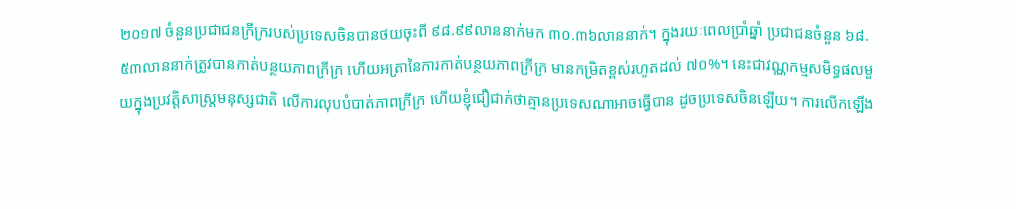២០១៧ ចំនួនប្រជាជនក្រីក្ររបស់ប្រទេសចិនបានថយចុះពី ៩៨.៩៩លាននាក់មក ៣០.៣៦លាននាក់។ ក្នុងរយៈពេលប្រាំឆ្នាំ ប្រជាជនចំនួន ៦៨.៥៣លាននាក់ត្រូវបានកាត់បន្ថយភាពក្រីក្រ ហើយអត្រានៃការកាត់បន្ថយភាពក្រីក្រ មានកម្រិតខ្ពស់រហូតដល់ ៧០%។ នេះជាវណ្ណកម្មសមិទ្ធផលមួយក្នុងប្រវត្តិសាស្ត្រមនុស្សជាតិ លើការលុបបំបាត់ភាពក្រីក្រ ហើយខ្ញុំជឿជាក់ថាគ្មានប្រទេសណាអាចធ្វើបាន ដូចប្រទេសចិនឡើយ។ ការលើកឡើង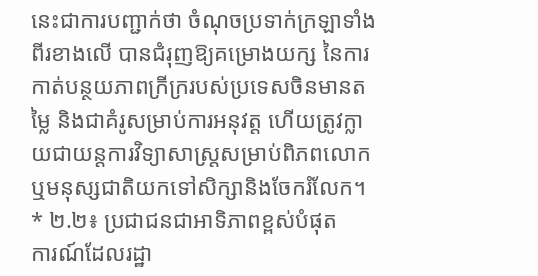នេះជាការបញ្ជាក់ថា ចំណុចប្រទាក់ក្រឡាទាំងពីរខាងលើ បានជំរុញឱ្យគម្រោងយក្ស នៃការកាត់បន្ថយភាពក្រីក្ររបស់ប្រទេសចិនមានតម្លៃ និងជាគំរូសម្រាប់ការអនុវត្ត ហើយត្រូវក្លាយជាយន្តការវិទ្យាសាស្រ្តសម្រាប់ពិភពលោក ឬមនុស្សជាតិយកទៅសិក្សានិងចែករំលែក។
* ២.២៖ ប្រជាជនជាអាទិភាពខ្ពស់បំផុត
ការណ៍ដែលរដ្ឋា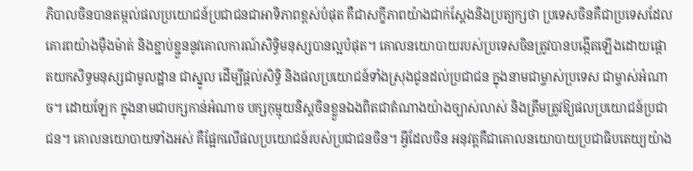ភិបាលចិនបានតម្កល់ផលប្រយោជន៍ប្រជាជនជាអាទិភាពខ្ពស់បំផុត គឺជាសក្ខីភាពយ៉ាងជាក់ស្តែងនិងប្រត្យក្សថា ប្រទេសចិនគឺជាប្រទេសដែលគោរពយ៉ាងម៉ឺងម៉ាត់ និងខ្ជាប់ខ្ជួននូវគោលការណ៍សិទ្ធិមនុស្សបានល្អបំផុត។ គោលនយោបាយរបស់ប្រទេសចិនត្រូវបានបង្កើតឡើងដោយផ្តោតយកសិទ្ធមនុស្សជាមូលដ្ឋាន ជាស្នូល ដើម្បីផ្តល់សិទ្ធិ និងផលប្រយោជន៍ទាំងស្រុងជូនដល់ប្រជាជន ក្នុងនាមជាម្ចាស់ប្រទេស ជាម្ចាស់អំណាច។ ដោយឡែក ក្នុងនាមជាបក្សកាន់អំណាច បក្សកុម្មុយនិស្តចិនខ្លួនឯងពិតជាតំណាងយ៉ាងច្បាស់លាស់ និងត្រឹមត្រូវឱ្យផលប្រយោជន៍ប្រជាជន។ គោលនយោបាយទាំងអស់ គឺផ្អែកលើផលប្រយោជន៍របស់ប្រជាជនចិន។ អ្វីដែលចិន អនុវត្តគឺជាគោលនយោបាយប្រជាធិបតេយ្យយ៉ាង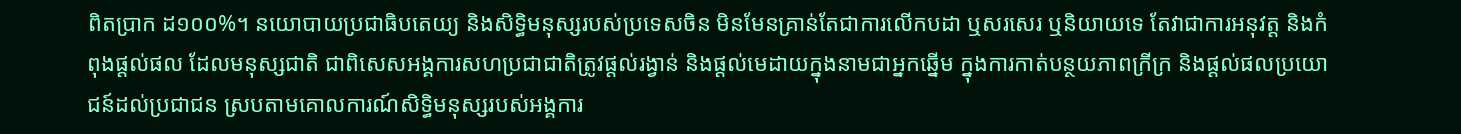ពិតប្រាក ដ១០០%។ នយោបាយប្រជាធិបតេយ្យ និងសិទ្ធិមនុស្សរបស់ប្រទេសចិន មិនមែនគ្រាន់តែជាការលើកបដា ឬសរសេរ ឬនិយាយទេ តែវាជាការអនុវត្ត និងកំពុងផ្តល់ផល ដែលមនុស្សជាតិ ជាពិសេសអង្គការសហប្រជាជាតិត្រូវផ្តល់រង្វាន់ និងផ្តល់មេដាយក្នុងនាមជាអ្នកឆ្នើម ក្នុងការកាត់បន្ថយភាពក្រីក្រ និងផ្តល់ផលប្រយោជន៍ដល់ប្រជាជន ស្របតាមគោលការណ៍សិទ្ធិមនុស្សរបស់អង្គការ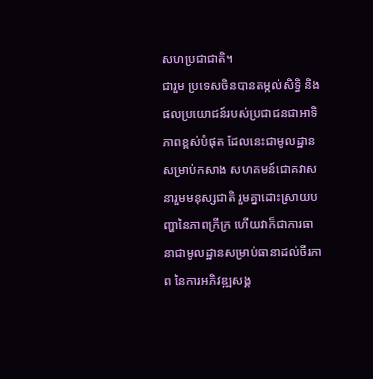សហប្រជាជាតិ។
ជារួម ប្រទេសចិនបានតម្កល់សិទ្ធិ និងផលប្រយោជន៍របស់ប្រជាជនជាអាទិភាពខ្ពស់បំផុត ដែលនេះជាមូលដ្ឋានសម្រាប់កសាង សហគមន៍ជោគវាសនារួមមនុស្សជាតិ រួមគ្នាដោះស្រាយបញ្ហានៃភាពក្រីក្រ ហើយវាក៏ជាការធានាជាមូលដ្ឋានសម្រាប់ធានាដល់ចីរភាព នៃការអភិវឌ្ឍសង្គ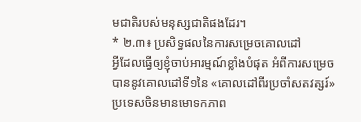មជាតិរបស់មនុស្សជាតិផងដែរ។
* ២.៣៖ ប្រសិទ្ធផលនៃការសម្រេចគោលដៅ
អ្វីដែលធ្វើឲ្យខ្ញុំចាប់អារម្មណ៍ខ្លាំងបំផុត អំពីការសម្រេចបាននូវគោលដៅទី១នៃ «គោលដៅពីរប្រចាំសតវត្សរ៍» ប្រទេសចិនមានមោទកភាព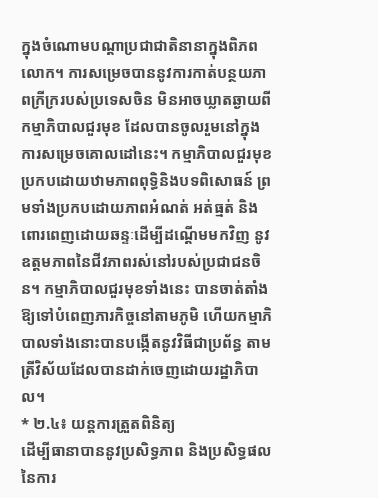ក្នុងចំណោមបណ្តាប្រជាជាតិនានាក្នុងពិភពលោក។ ការសម្រេចបាននូវការកាត់បន្ថយភាពក្រីក្ររបស់ប្រទេសចិន មិនអាចឃ្លាតឆ្ងាយពីកម្មាភិបាលជួរមុខ ដែលបានចូលរួមនៅក្នុងការសម្រេចគោលដៅនេះ។ កម្មាភិបាលជួរមុខប្រកបដោយឋាមភាពពុទ្ធិនិងបទពិសោធន៍ ព្រមទាំងប្រកបដោយភាពអំណត់ អត់ធ្មត់ និង ពោរពេញដោយឆន្ទៈដើម្បីដណ្តើមមកវិញ នូវឧត្តមភាពនៃជីវភាពរស់នៅរបស់ប្រជាជនចិន។ កម្មាភិបាលជួរមុខទាំងនេះ បានចាត់តាំងឱ្យទៅបំពេញភារកិច្ចនៅតាមភូមិ ហើយកម្មាភិបាលទាំងនោះបានបង្កើតនូវវិធីជាប្រព័ន្ធ តាមត្រីវិស័យដែលបានដាក់ចេញដោយរដ្ឋាភិបាល។
* ២.៤៖ យន្តការត្រួតពិនិត្យ
ដើម្បីធានាបាននូវប្រសិទ្ធភាព និងប្រសិទ្ធផលនៃការ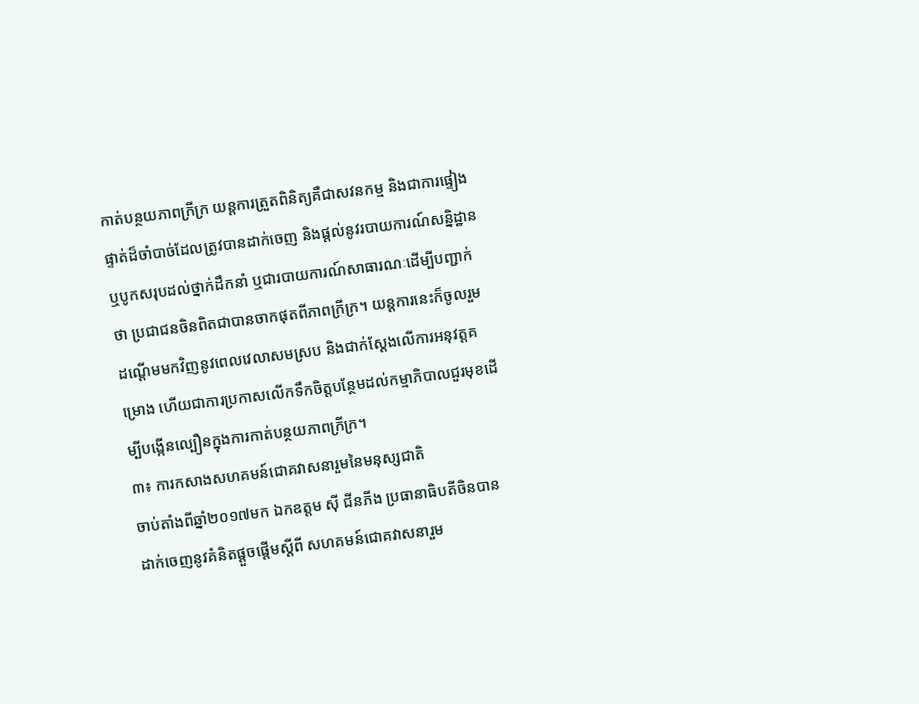កាត់បន្ថយភាពក្រីក្រ យន្តការត្រួតពិនិត្យគឺជាសវនកម្ម និងជាការផ្ទៀងផ្ទាត់ដ៏ចាំបាច់ដែលត្រូវបានដាក់ចេញ និងផ្តល់នូវរបាយការណ៍សន្និដ្ឋាន ឬបូកសរុបដល់ថ្នាក់ដឹកនាំ ឬជារបាយការណ៍សាធារណៈដើម្បីបញ្ជាក់ថា ប្រជាជនចិនពិតជាបានចាកផុតពីភាពក្រីក្រ។ យន្តការនេះក៏ចូលរួមដណ្តើមមកវិញនូវពេលវេលាសមស្រប និងជាក់ស្តែងលើការអនុវត្តគម្រោង ហើយជាការប្រកាសលើកទឹកចិត្តបន្ថែមដល់កម្មាភិបាលជួរមុខដើម្បីបង្កើនល្បឿនក្នុងការកាត់បន្ថយភាពក្រីក្រ។
៣៖ ការកសាងសហគមន៍ជោគវាសនារួមនៃមនុស្សជាតិ
ចាប់តាំងពីឆ្នាំ២០១៧មក ឯកឧត្តម ស៊ី ជីនភីង ប្រធានាធិបតីចិនបានដាក់ចេញនូវគំនិតផ្តួចផ្តើមស្តីពី សហគមន៍ជោគវាសនារួម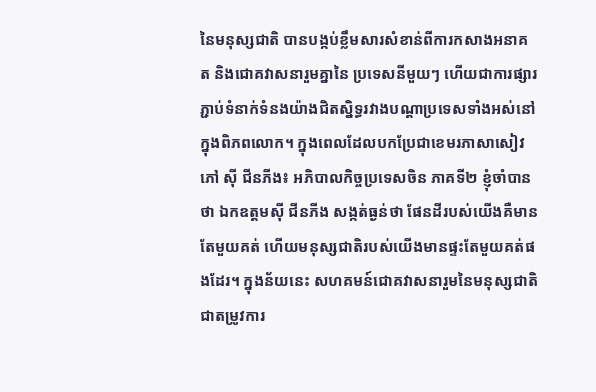នៃមនុស្សជាតិ បានបង្កប់ខ្លឹមសារសំខាន់ពីការកសាងអនាគត និងជោគវាសនារួមគ្នានៃ ប្រទេសនីមួយៗ ហើយជាការផ្សារភ្ជាប់ទំនាក់ទំនងយ៉ាងជិតស្និទ្ធរវាងបណ្តាប្រទេសទាំងអស់នៅក្នុងពិភពលោក។ ក្នុងពេលដែលបកប្រែជាខេមរភាសាសៀវភៅ ស៊ី ជីនភីង៖ អភិបាលកិច្ចប្រទេសចិន ភាគទី២ ខ្ញុំចាំបានថា ឯកឧត្តមស៊ី ជីនភីង សង្កត់ធ្ងន់ថា ផែនដីរបស់យើងគឺមានតែមួយគត់ ហើយមនុស្សជាតិរបស់យើងមានផ្ទះតែមួយគត់ផងដែរ។ ក្នុងន័យនេះ សហគមន៍ជោគវាសនារួមនៃមនុស្សជាតិជាតម្រូវការ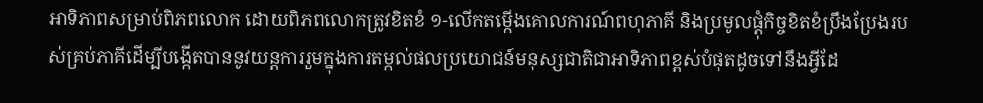អាទិភាពសម្រាប់ពិភពលោក ដោយពិភពលោកត្រូវខិតខំ ១-លើកតម្កើងគោលការណ៍ពហុភាគី និងប្រមូលផ្តុំកិច្ចខិតខំប្រឹងប្រែងរបស់គ្រប់ភាគីដើម្បីបង្កើតបាននូវយន្តការរួមក្នុងការតម្កល់ផលប្រយោជន៍មនុស្សជាតិជាអាទិភាពខ្ពស់បំផុតដូចទៅនឹងអ្វីដែ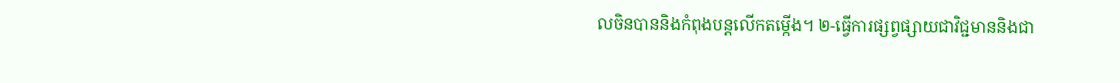លចិនបាននិងកំពុងបន្តលើកតម្កើង។ ២-ធ្វើការផ្សព្វផ្សាយជាវិជ្ជមាននិងជា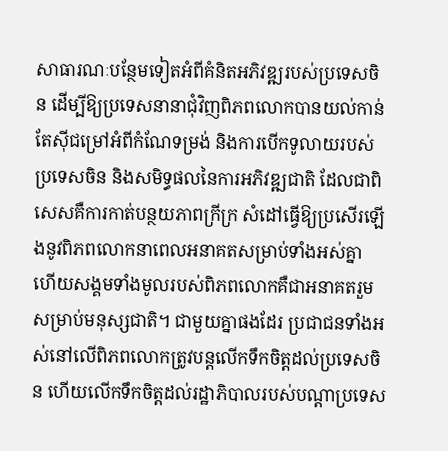សាធារណៈបន្ថែមទៀតអំពីគំនិតអភិវឌ្ឍរបស់ប្រទេសចិន ដើម្បីឱ្យប្រទេសនានាជុំវិញពិភពលោកបានយល់កាន់តែស៊ីជម្រៅអំពីកំណែទម្រង់ និងការបើកទូលាយរបស់ប្រទេសចិន និងសមិទ្ធផលនៃការអភិវឌ្ឍជាតិ ដែលជាពិសេសគឺការកាត់បន្ថយភាពក្រីក្រ សំដៅធ្វើឱ្យប្រសើរឡើងនូវពិភពលោកនាពេលអនាគតសម្រាប់ទាំងអស់គ្នា ហើយសង្គមទាំងមូលរបស់ពិភពលោកគឺជាអនាគតរួមសម្រាប់មនុស្សជាតិ។ ជាមួយគ្នាផងដែរ ប្រជាជនទាំងអស់នៅលើពិភពលោកត្រូវបន្តលើកទឹកចិត្តដល់ប្រទេសចិន ហើយលើកទឹកចិត្តដល់រដ្ឋាភិបាលរបស់បណ្តាប្រទេស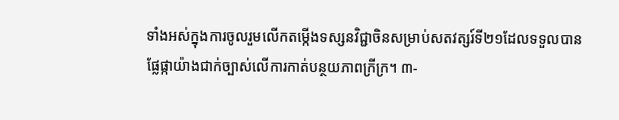ទាំងអស់ក្នុងការចូលរួមលើកតម្កើងទស្សនវិជ្ជាចិនសម្រាប់សតវត្សរ៍ទី២១ដែលទទួលបានផ្លែផ្កាយ៉ាងជាក់ច្បាស់លើការកាត់បន្ថយភាពក្រីក្រ។ ៣-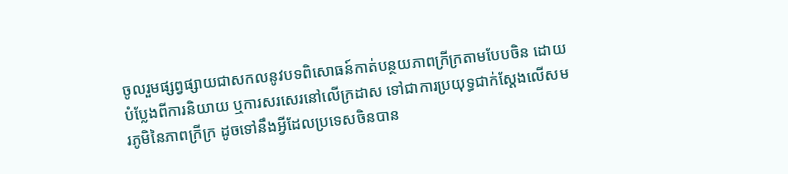ចូលរួមផ្សព្វផ្សាយជាសកលនូវបទពិសោធន៍កាត់បន្ថយភាពក្រីក្រតាមបែបចិន ដោយបំប្លែងពីការនិយាយ ឬការសរសេរនៅលើក្រដាស ទៅជាការប្រយុទ្ធជាក់ស្តែងលើសមរភូមិនៃភាពក្រីក្រ ដូចទៅនឹងអ្វីដែលប្រទេសចិនបាន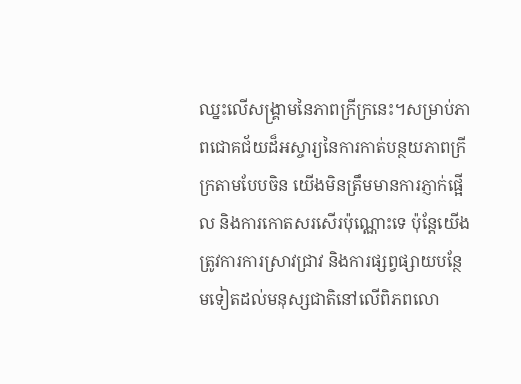ឈ្នះលើសង្គ្រាមនៃភាពក្រីក្រនេះ។សម្រាប់ភាពជោគជ័យដ៏អស្ចារ្យនៃការកាត់បន្ថយភាពក្រីក្រតាមបែបចិន យើងមិនត្រឹមមានការភ្ញាក់ផ្អើល និងការកោតសរសើរប៉ុណ្ណោះទេ ប៉ុន្តែយើងត្រូវការការស្រាវជ្រាវ និងការផ្សព្វផ្សាយបន្ថែមទៀតដល់មនុស្សជាតិនៅលើពិភពលោ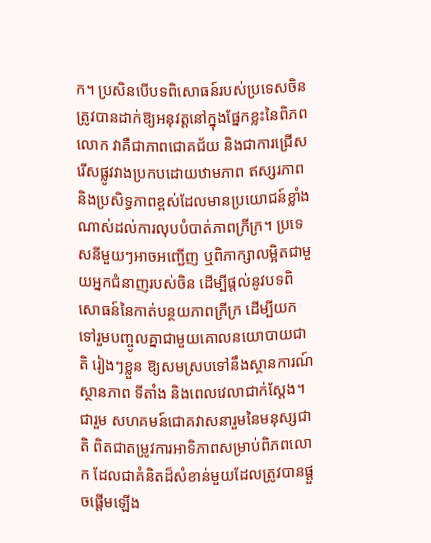ក។ ប្រសិនបើបទពិសោធន៍របស់ប្រទេសចិនត្រូវបានដាក់ឱ្យអនុវត្តនៅក្នុងផ្នែកខ្លះនៃពិភពលោក វាគឺជាភាពជោគជ័យ និងជាការជ្រើសរើសផ្លូវវាងប្រកបដោយឋាមភាព ឥស្សរភាព និងប្រសិទ្ធភាពខ្ពស់ដែលមានប្រយោជន៍ខ្លាំងណាស់ដល់ការលុបបំបាត់ភាពក្រីក្រ។ ប្រទេសនីមួយៗអាចអញ្ជើញ ឬពិភាក្សាលម្អិតជាមួយអ្នកជំនាញរបស់ចិន ដើម្បីផ្តល់នូវបទពិសោធន៍នៃកាត់បន្ថយភាពក្រីក្រ ដើម្បីយកទៅរួមបញ្ចូលគ្នាជាមួយគោលនយោបាយជាតិ រៀងៗខ្លួន ឱ្យសមស្របទៅនឹងស្ថានការណ៍ ស្ថានភាព ទីតាំង និងពេលវេលាជាក់ស្តែង។
ជារួម សហគមន៍ជោគវាសនារួមនៃមនុស្សជាតិ ពិតជាតម្រូវការអាទិភាពសម្រាប់ពិភពលោក ដែលជាគំនិតដ៏សំខាន់មួយដែលត្រូវបានផ្តួចផ្តើមឡើង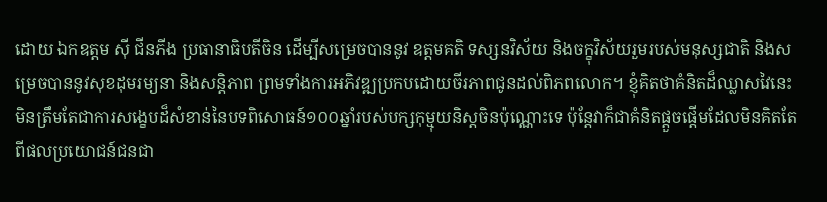ដោយ ឯកឧត្តម ស៊ី ជីនភីង ប្រធានាធិបតីចិន ដើម្បីសម្រេចបាននូវ ឧត្តមគតិ ទស្សនវិស័យ និងចក្ខុវិស័យរួមរបស់មនុស្សជាតិ និងសម្រេចបាននូវសុខដុមរម្យនា និងសន្តិភាព ព្រមទាំងការអភិវឌ្ឍប្រកបដោយចីរភាពជូនដល់ពិភពលោក។ ខ្ញុំគិតថាគំនិតដ៏ឈ្លាសវៃនេះមិនត្រឹមតែជាការសង្ខេបដ៏សំខាន់នៃបទពិសោធន៍១០០ឆ្នាំរបស់បក្សកុម្មុយនិស្តចិនប៉ុណ្ណោះទេ ប៉ុន្តែវាក៏ជាគំនិតផ្តួចផ្តើមដែលមិនគិតតែពីផលប្រយោជន៍ជនជា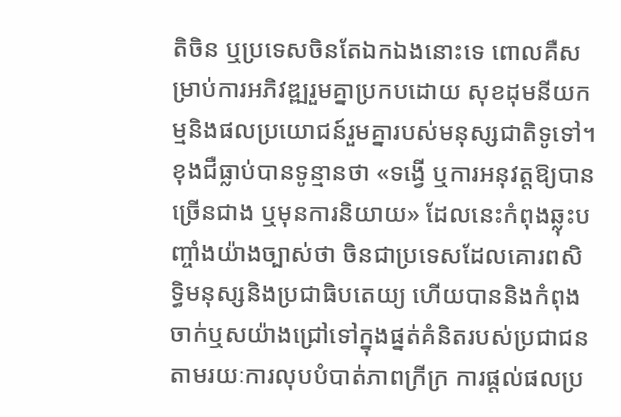តិចិន ឬប្រទេសចិនតែឯកឯងនោះទេ ពោលគឺសម្រាប់ការអភិវឌ្ឍរួមគ្នាប្រកបដោយ សុខដុមនីយកម្មនិងផលប្រយោជន៍រួមគ្នារបស់មនុស្សជាតិទូទៅ។ ខុងជឺធ្លាប់បានទូន្មានថា «ទង្វើ ឬការអនុវត្តឱ្យបានច្រើនជាង ឬមុនការនិយាយ» ដែលនេះកំពុងឆ្លុះបញ្ចាំងយ៉ាងច្បាស់ថា ចិនជាប្រទេសដែលគោរពសិទ្ធិមនុស្សនិងប្រជាធិបតេយ្យ ហើយបាននិងកំពុងចាក់ឬសយ៉ាងជ្រៅទៅក្នុងផ្នត់គំនិតរបស់ប្រជាជន តាមរយៈការលុបបំបាត់ភាពក្រីក្រ ការផ្តល់ផលប្រ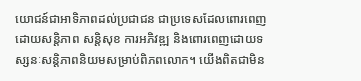យោជន៍ជាអាទិភាពដល់ប្រជាជន ជាប្រទេសដែលពោរពេញដោយសន្តិភាព សន្តិសុខ ការអភិវឌ្ឍ និងពោរពេញដោយទស្សនៈសន្តិភាពនិយមសម្រាប់ពិភពលោក។ យើងពិតជាមិន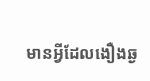មានអ្វីដែលងឿងឆ្ង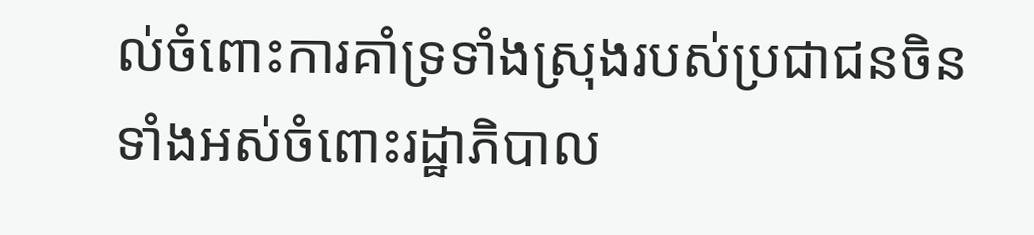ល់ចំពោះការគាំទ្រទាំងស្រុងរបស់ប្រជាជនចិនទាំងអស់ចំពោះរដ្ឋាភិបាល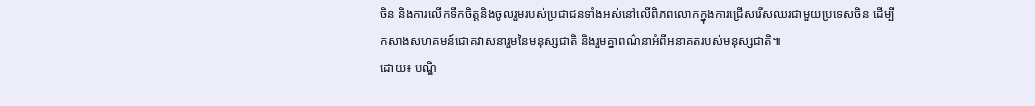ចិន និងការលើកទឹកចិត្តនិងចូលរួមរបស់ប្រជាជនទាំងអស់នៅលើពិភពលោកក្នុងការជ្រើសរើសឈរជាមួយប្រទេសចិន ដើម្បីកសាងសហគមន៍ជោគវាសនារួមនៃមនុស្សជាតិ និងរួមគ្នាពណ៌នាអំពីអនាគតរបស់មនុស្សជាតិ៕
ដោយ៖ បណ្ឌិ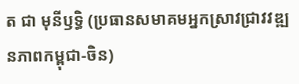ត ជា មុនីឫទ្ធិ (ប្រធានសមាគមអ្នកស្រាវជ្រាវវឌ្ឍនភាពកម្ពុជា-ចិន)